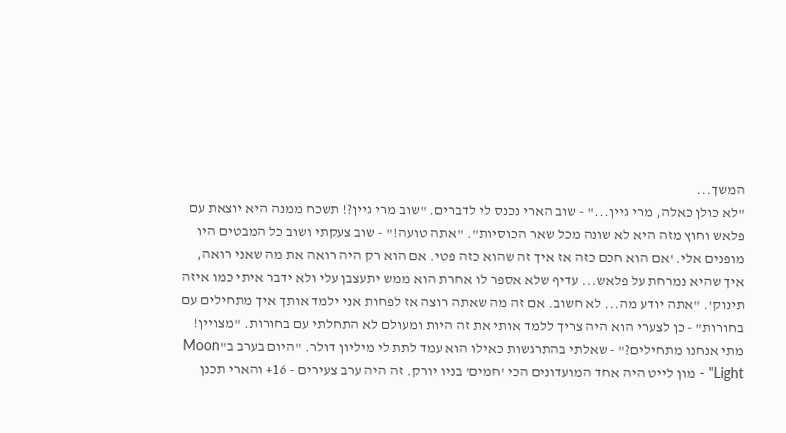המשך...
"לא כולן כאלה, מרי גיין..." - שוב הארי נכנס לי לדברים. "שוב מרי גיין?! תשכח ממנה היא יוצאת עם פלאש וחוץ מזה היא לא שונה מכל שאר הכוסיות". "אתה טועה!" - שוב צעקתי ושוב כל המבטים היו מופנים אלי. 'אם הוא חכם כזה אז איך זה שהוא כזה פטי. אם הוא רק היה רואה את מה שאני רואה, איך שהיא נמרחת על פלאש... עדיף שלא אספר לו אחרת הוא ממש יתעצבן עלי ולא ידבר איתי כמו איזה תינוק'. "אתה יודע מה... לא חשוב. אם זה מה שאתה רוצה אז לפחות אני ילמד אותך איך מתחילים עם בחורות" - כן לצערי הוא היה צריך ללמד אותי את זה היות ומעולם לא התחלתי עם בחורות. "מצויין! מתי אנחנו מתחילים?" - שאלתי בהתרגשות כאילו הוא עמד לתת לי מיליון דולר. "היום בערב ב"Moon Light" - מון לייט היה אחד המועדונים הכי 'חמים' בניו יורק. זה היה ערב צעירים - 16+ והארי תכנן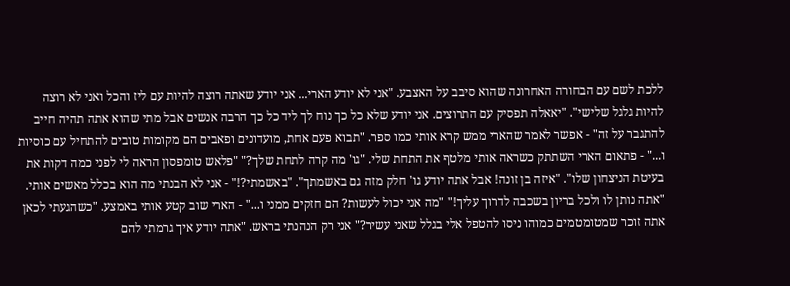ללכת לשם עם הבחורה האחרונה שהוא סיבב על האצבע. "אני לא יודע הארי... אני יודע שאתה רוצה להיות עם ליז והכל ואני לא רוצה להיות גלגל שלישי". "יאאלה תפסיק עם התרוצים. אני יודע שלא כל כך נוח לך ליד כל כך הרבה אנשים אבל מתי שהוא אתה תהיה חייב להתגבר על זה" - אפשר לאמר שהארי ממש קרא אותי כמו ספר. "תבוא פעם אחת, מועדונים ופאבים הם מקומות טובים להתחיל עם כוסיות ו..." - פתאום הארי השתתק כשראה אותי מלטף את התחת שלי. "גו' מה קרה לתחת שלך?" "פלאש טומפסון הראה לי לפני כמה דקות את בעיטת הניצחון שלו". "איזה בן זונה! אבל אתה יודע גו' חלק מזה גם באשמתך". "באשמתי?!" - אני לא הבנתי מה הוא בכלל מאשים אותי. "אתה נותן לו ולכל בריון בשכבה לדרוך עליך!" "מה אני יכול לעשות? הם חזקים ממני ו..." - הארי שוב קטע אותי באמצע. "כשהגעתי לכאן אתה זוכר שמטומטמים כמוהו ניסו להטפל אלי בגלל שאני עשיר?" אני רק הנהנתי בראש. "אתה יודע איך גרמתי להם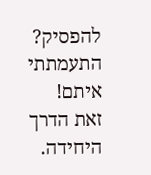להפסיק? התעמתתי איתם! זאת הדרך היחידה.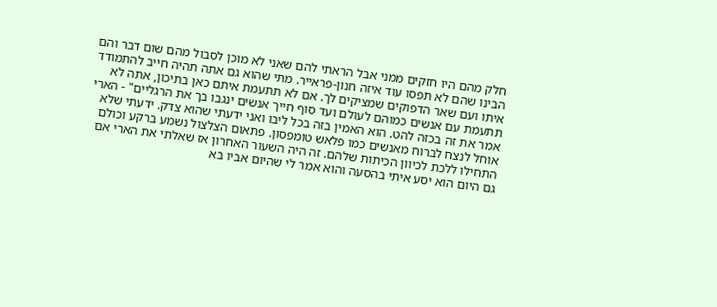חלק מהם היו חזקים ממני אבל הראתי להם שאני לא מוכן לסבול מהם שום דבר והם הבינו שהם לא תפסו עוד איזה חנון-פראייר. מתי שהוא גם אתה תהיה חייב להתמודד איתו ועם שאר הדפוקים שמציקים לך. אם לא תתעמת איתם כאן בתיכון, אתה לא תתעמת עם אנשים כמוהם לעולם ועד סוף חייך אנשים ינגבו בך את הרגליים" - הארי אמר את זה בכזה להט. הוא האמין בזה בכל ליבו ואני ידעתי שהוא צדק. ידעתי שלא אוחל לנצח לברוח מאנשים כמו פלאש טומפסון. פתאום הצלצול נשמע ברקע וכולם התחילו ללכת לכיוון הכיתות שלהם. זה היה השעור האחרון אז שאלתי את הארי אם גם היום הוא יסע איתי בהסעה והוא אמר לי שהיום אביו בא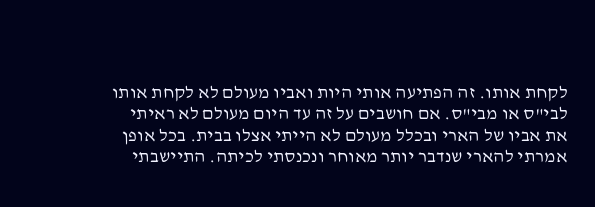לקחת אותו. זה הפתיעה אותי היות ואביו מעולם לא לקחת אותו לבי"ס או מבי"ס. אם חושבים על זה עד היום מעולם לא ראיתי את אביו של הארי ובכלל מעולם לא הייתי אצלו בבית. בכל אופן אמרתי להארי שנדבר יותר מאוחר ונכנסתי לכיתה. התיישבתי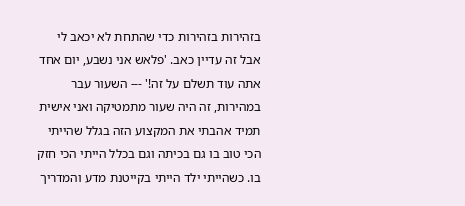בזהירות בזהירות כדי שהתחת לא יכאב לי אבל זה עדיין כאב. 'פלאש אני נשבע, יום אחד אתה עוד תשלם על זה!' --- השעור עבר במהירות, זה היה שעור מתמטיקה ואני אישית תמיד אהבתי את המקצוע הזה בגלל שהייתי הכי טוב בו גם בכיתה וגם בכלל הייתי הכי חזק בו. כשהייתי ילד הייתי בקייטנת מדע והמדריך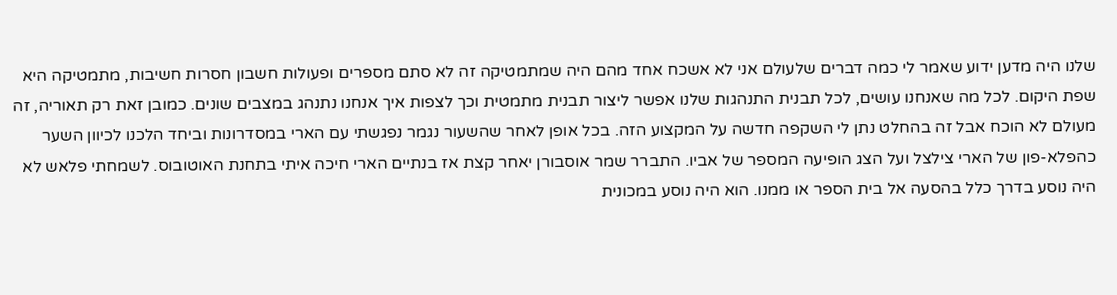שלנו היה מדען ידוע שאמר לי כמה דברים שלעולם אני לא אשכח אחד מהם היה שמתמטיקה זה לא סתם מספרים ופעולות חשבון חסרות חשיבות, מתמטיקה היא שפת היקום. לכל מה שאנחנו עושים, לכל תבנית התנהגות שלנו אפשר ליצור תבנית מתמטית וכך לצפות איך אנחנו נתנהג במצבים שונים. כמובן זאת רק תאוריה, זה מעולם לא הוכח אבל זה בהחלט נתן לי השקפה חדשה על המקצוע הזה. בכל אופן לאחר שהשעור נגמר נפגשתי עם הארי במסדרונות וביחד הלכנו לכיוון השער כהפלא-פון של הארי צילצל ועל הצג הופיעה המספר של אביו. התברר שמר אוסבורן יאחר קצת אז בנתיים הארי חיכה איתי בתחנת האוטובוס. לשמחתי פלאש לא היה נוסע בדרך כלל בהסעה אל בית הספר או ממנו. הוא היה נוסע במכונית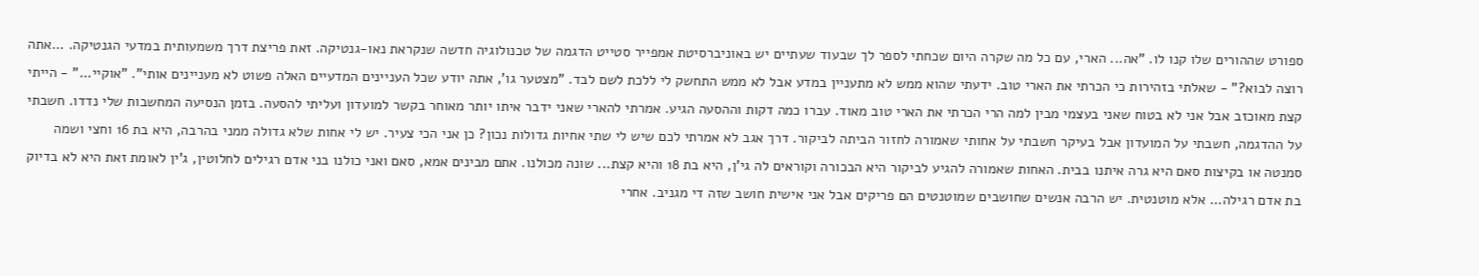ספורט שההורים שלו קנו לו. "אה... הארי, עם כל מה שקרה היום שכחתי לספר לך שבעוד שעתיים יש באוניברסיטת אמפייר סטייט הדגמה של טכנולוגיה חדשה שנקראת נאו-גנטיקה. זאת פריצת דרך משמעותית במדעי הגנטיקה. ...אתה רוצה לבוא?" - שאלתי בזהירות כי הכרתי את הארי טוב. ידעתי שהוא ממש לא מתעניין במדע אבל לא ממש התחשק לי ללכת לשם לבד. "מצטער גו', אתה יודע שכל העניינים המדעיים האלה פשוט לא מעניינים אותי". "אוקיי..." - הייתי קצת מאוכזב אבל אני לא בטוח שאני בעצמי מבין למה הרי הכרתי את הארי טוב מאוד. עברו כמה דקות וההסעה הגיע. אמרתי להארי שאני ידבר איתו יותר מאוחר בקשר למועדון ועליתי להסעה. בזמן הנסיעה המחשבות שלי נדדו. חשבתי על ההדגמה, חשבתי על המועדון אבל בעיקר חשבתי על אחותי שאמורה לחזור הביתה לביקור. דרך אגב לא אמרתי לכם שיש לי שתי אחיות גדולות נכון? כן אני הכי צעיר. יש לי אחות שלא גדולה ממני בהרבה, היא בת 16 וחצי ושמה סמנטה או בקיצות סאם היא גרה איתנו בבית. האחות שאמורה להגיע לביקור היא הבכורה וקוראים לה גי'ן, היא בת 18 והיא קצת... שונה מכולנו. אתם מבינים אמא, סאם ואני כולנו בני אדם רגילים לחלוטין, ג'ין לאומת זאת היא לא בדיוק בת אדם רגילה... אלא מוטנטית. יש הרבה אנשים שחושבים שמוטנטים הם פריקים אבל אני אישית חושב שזה די מגניב. אחרי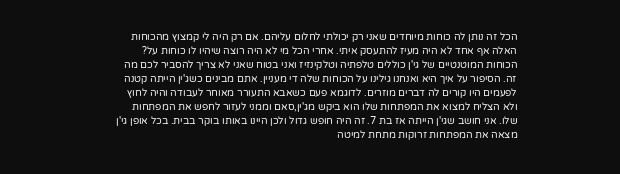הכל זה נותן לה כוחות מיוחדים שאני רק יכולתי לחלום עליהם. אם רק היה לי קמצוץ מהכוחות האלה אף אחד לא היה מעיז להתעסק איתי. אחרי הכל מי לא היה רוצה שיהיו לו כוחות על? הכוחות המוטנטיים של גי'ן כוללים טלפתיה וטלקינזיז ואני בטוח שאני לא צריך להסביר לכם מה זה. הסיפור על איך היא ואנחנו גילינו על הכוחות שלה די מעניין. אתם מבינים כשג'ין הייתה קטנה לפעמים היו קורים לה דברים מוזרים. לדוגמא פעם כשאבא התעורר מאוחר לעבודה והיה לחוץ ולא הצליח למצוא את המפתחות שלו הוא ביקש מג'ין,סאם וממני לעזור לחפש את המפתחות שלו. אני חושב שגי'ן הייתה אז בת 7. זה היה חופש גדול ולכן היינו באותו בוקר בבית. בכל אופן גי'ן מצאה את המפתחות זרוקות מתחת למיטה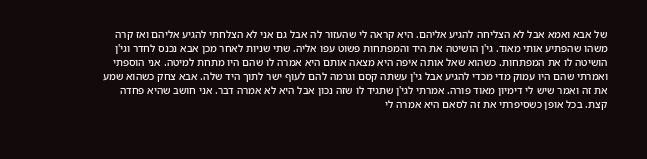של אבא ואמא אבל לא הצליחה להגיע אליהם. היא קראה לי שהעזור לה אבל גם אני לא הצלחתי להגיע אליהם ואז קרה משהו שהפתיע אותי מאוד. גי'ן הושיטה את היד והמפתחות פשוט עפו אליה. שתי שניות לאחר מכן אבא נכנס לחדר וגי'ן הושיטה לו את המפתחות. כשהוא שאל אותה איפה היא מצאה אותם היא אמרה לו שהם היו מתחת למיטה. אני הוספתי ואמרתי שהם היו עמוק מדי מכדי להגיע אבל גי'ן עשתה קסם וגרמה להם לעוף ישר לתוך היד שלה. אבא צחק כשהוא שמע את זה ואמר שיש לי דימיון מאוד פורה. אמרתי לגי'ן שתגיד לו שזה נכון אבל היא לא אמרה דבר. אני חושב שהיא פחדה קצת. בכל אופן כשסיפרתי את זה לסאם היא אמרה לי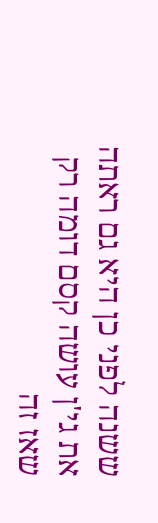ששנה לפני כן היא גם ראתה את גי'ן עושה קסם דומה רק שאז זה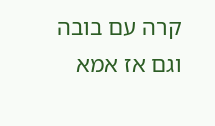קרה עם בובה וגם אז אמא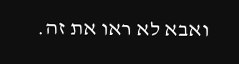ואבא לא ראו את זה.